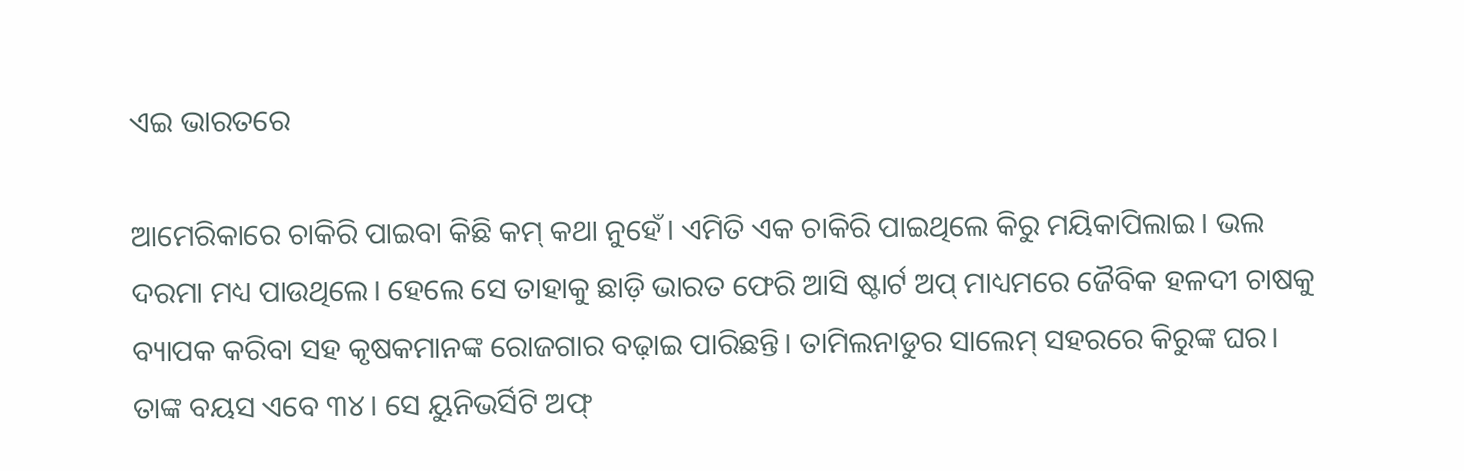ଏଇ ଭାରତରେ

ଆମେରିକାରେ ଚାକିରି ପାଇବା କିଛି କମ୍‌ କଥା ନୁହେଁ। ଏମିତି ଏକ ଚାକିରି ପାଇଥିଲେ କିରୁ ମୟିକାପିଲାଇ। ଭଲ ଦରମା ମଧ୍ୟ ପାଉଥିଲେ। ହେଲେ ସେ ତାହାକୁ ଛାଡ଼ି ଭାରତ ଫେରି ଆସି ଷ୍ଟାର୍ଟ ଅପ୍‌ ମାଧ୍ୟମରେ ଜୈବିକ ହଳଦୀ ଚାଷକୁ ବ୍ୟାପକ କରିବା ସହ କୃଷକମାନଙ୍କ ରୋଜଗାର ବଢ଼ାଇ ପାରିଛନ୍ତି। ତାମିଲନାଡୁର ସାଲେମ୍‌ ସହରରେ କିରୁଙ୍କ ଘର। ତାଙ୍କ ବୟସ ଏବେ ୩୪। ସେ ୟୁନିଭର୍ସିଟି ଅଫ୍‌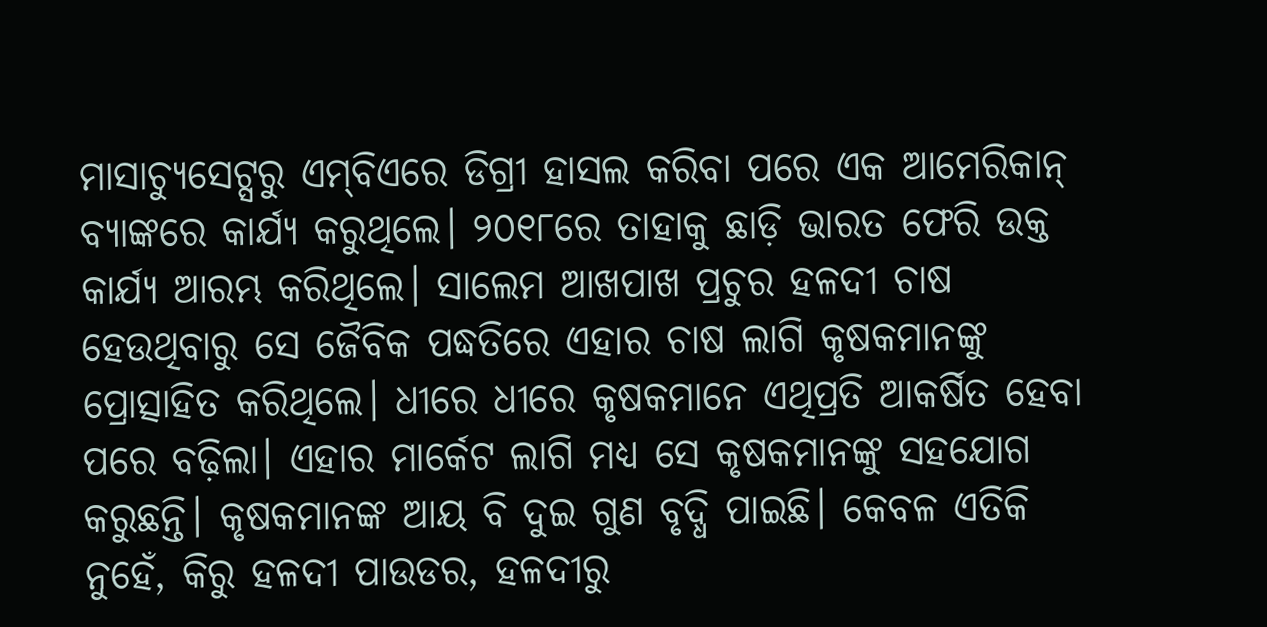ମାସାଚ୍ୟୁସେଟ୍ସରୁ ଏମ୍‌ବିଏରେ ଡିଗ୍ରୀ ହାସଲ କରିବା ପରେ ଏକ ଆମେରିକାନ୍‌ ବ୍ୟାଙ୍କରେ କାର୍ଯ୍ୟ କରୁଥିଲେ। ୨୦୧୮ରେ ତାହାକୁ ଛାଡ଼ି ଭାରତ ଫେରି ଉକ୍ତ କାର୍ଯ୍ୟ ଆରମ୍ଭ କରିଥିଲେ। ସାଲେମ ଆଖପାଖ ପ୍ରଚୁର ହଳଦୀ ଚାଷ ହେଉଥିବାରୁ ସେ ଜୈବିକ ପଦ୍ଧତିରେ ଏହାର ଚାଷ ଲାଗି କୃଷକମାନଙ୍କୁ ପ୍ରୋତ୍ସାହିତ କରିଥିଲେ। ଧୀରେ ଧୀରେ କୃଷକମାନେ ଏଥିପ୍ରତି ଆକର୍ଷିତ ହେବା ପରେ ବଢ଼ିଲା। ଏହାର ମାର୍କେଟ ଲାଗି ମଧ୍ୟ ସେ କୃଷକମାନଙ୍କୁ ସହଯୋଗ କରୁଛନ୍ତି। କୃଷକମାନଙ୍କ ଆୟ ବି ଦୁଇ ଗୁଣ ବୃଦ୍ଧି ପାଇଛି। କେବଳ ଏତିକି ନୁହେଁ, କିରୁ ହଳଦୀ ପାଉଡର, ହଳଦୀରୁ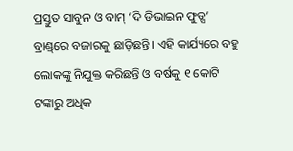ପ୍ରସ୍ତୁତ ସାବୁନ ଓ ବାମ୍‌ ‘ଦି ଡିଭାଇନ ଫୁଡ୍ସ’ ବ୍ରାଣ୍ଡ୍‌ରେ ବଜାରକୁ ଛାଡ଼ିଛନ୍ତି। ଏହି କାର୍ଯ୍ୟରେ ବହୁ ଲୋକଙ୍କୁ ନିଯୁକ୍ତ କରିଛନ୍ତି ଓ ବର୍ଷକୁ ୧ କୋଟି ଟଙ୍କାରୁ ଅଧିକ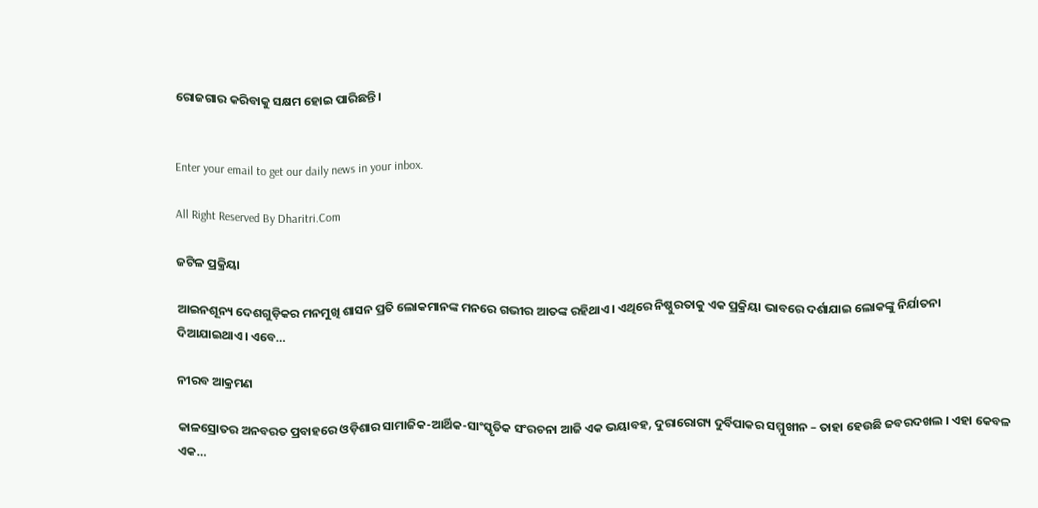ରୋଜଗାର କରିବାକୁ ସକ୍ଷମ ହୋଇ ପାରିଛନ୍ତି।


Enter your email to get our daily news in your inbox.

All Right Reserved By Dharitri.Com

ଜଟିଳ ପ୍ରକ୍ରିୟା

ଆଇନଶୂନ୍ୟ ଦେଶଗୁଡ଼ିକର ମନମୁଖି ଶାସନ ପ୍ରତି ଲୋକମାନଙ୍କ ମନରେ ଗଭୀର ଆତଙ୍କ ରହିଥାଏ। ଏଥିରେ ନିଷ୍ଠୁରତାକୁ ଏକ ପ୍ରକ୍ରିୟା ଭାବରେ ଦର୍ଶାଯାଇ ଲୋକଙ୍କୁ ନିର୍ଯାତନା ଦିଆଯାଇଥାଏ। ଏବେ…

ନୀରବ ଆକ୍ରମଣ

କାଳସ୍ରୋତର ଅନବରତ ପ୍ରବାହରେ ଓଡ଼ିଶାର ସାମାଜିକ-ଆର୍ଥିକ-ସାଂସ୍କୃତିକ ସଂରଚନା ଆଜି ଏକ ଭୟାବହ, ଦୁରାରୋଗ୍ୟ ଦୁର୍ବିପାକର ସମ୍ମୁଖୀନ – ତାହା ହେଉଛି ଜବରଦଖଲ । ଏହା କେବଳ ଏକ…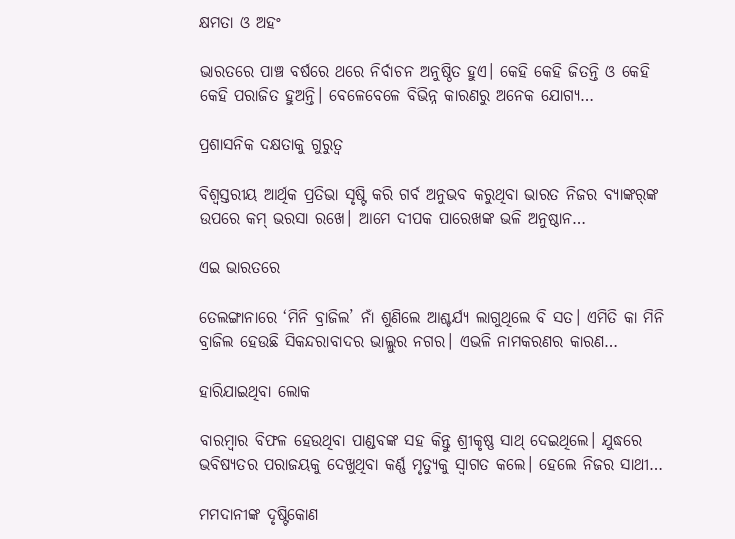କ୍ଷମତା ଓ ଅହଂ

ଭାରତରେ ପାଞ୍ଚ ବର୍ଷରେ ଥରେ ନିର୍ବାଚନ ଅନୁଷ୍ଠିତ ହୁଏ। କେହି କେହି ଜିତନ୍ତି ଓ କେହି କେହି ପରାଜିତ ହୁଅନ୍ତି। ବେଳେବେଳେ ବିଭିନ୍ନ କାରଣରୁ ଅନେକ ଯୋଗ୍ୟ…

ପ୍ରଶାସନିକ ଦକ୍ଷତାକୁ ଗୁରୁତ୍ୱ

ବିଶ୍ୱସ୍ତରୀୟ ଆର୍ଥିକ ପ୍ରତିଭା ସୃଷ୍ଟି କରି ଗର୍ବ ଅନୁଭବ କରୁଥିବା ଭାରତ ନିଜର ବ୍ୟାଙ୍କର୍‌ଙ୍କ ଉପରେ କମ୍‌ ଭରସା ରଖେ। ଆମେ ଦୀପକ ପାରେଖଙ୍କ ଭଳି ଅନୁଷ୍ଠାନ…

ଏଇ ଭାରତରେ

ତେଲଙ୍ଗାନାରେ ‘ମିନି ବ୍ରାଜିଲ’ ନାଁ ଶୁଣିଲେ ଆଶ୍ଚର୍ଯ୍ୟ ଲାଗୁଥିଲେ ବି ସତ। ଏମିତି କା ମିନି ବ୍ରାଜିଲ ହେଉଛି ସିକନ୍ଦରାବାଦର ଭାଲ୍ଲୁର ନଗର। ଏଭଳି ନାମକରଣର କାରଣ…

ହାରିଯାଇଥିବା ଲୋକ

ବାରମ୍ବାର ବିଫଳ ହେଉଥିବା ପାଣ୍ଡବଙ୍କ ସହ କିନ୍ତୁ ଶ୍ରୀକୃଷ୍ଣ ସାଥ୍‌ ଦେଇଥିଲେ। ଯୁଦ୍ଧରେ ଭବିଷ୍ୟତର ପରାଜୟକୁ ଦେଖୁଥିବା କର୍ଣ୍ଣ ମୃତ୍ୟୁକୁ ସ୍ବାଗତ କଲେ। ହେଲେ ନିଜର ସାଥୀ…

ମମଦାନୀଙ୍କ ଦୃଷ୍ଟିକୋଣ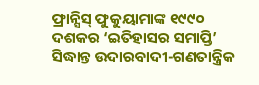ଫ୍ରାନ୍ସିସ୍‌ ଫୁକୁୟାମାଙ୍କ ୧୯୯୦ ଦଶକର ‘ଇତିହାସର ସମାପ୍ତି’ ସିଦ୍ଧାନ୍ତ ଉଦାରବାଦୀ-ଗଣତାନ୍ତ୍ରିକ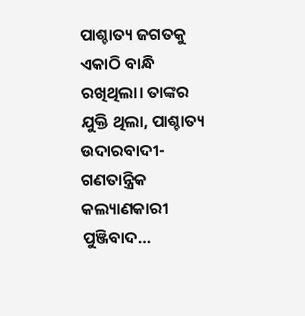ପାଶ୍ଚାତ୍ୟ ଜଗତକୁ ଏକାଠି ବାନ୍ଧି ରଖିଥିଲା। ତାଙ୍କର ଯୁକ୍ତି ଥିଲା, ପାଶ୍ଚାତ୍ୟ ଉଦାରବାଦୀ-ଗଣତାନ୍ତ୍ରିକ କଲ୍ୟାଣକାରୀ ପୁଞ୍ଜିବାଦ…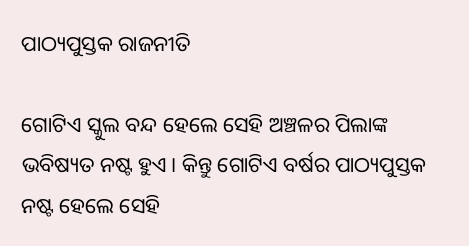ପାଠ୍ୟପୁସ୍ତକ ରାଜନୀତି

ଗୋଟିଏ ସ୍କୁଲ ବନ୍ଦ ହେଲେ ସେହି ଅଞ୍ଚଳର ପିଲାଙ୍କ ଭବିଷ୍ୟତ ନଷ୍ଟ ହୁଏ। କିନ୍ତୁ ଗୋଟିଏ ବର୍ଷର ପାଠ୍ୟପୁସ୍ତକ ନଷ୍ଟ ହେଲେ ସେହି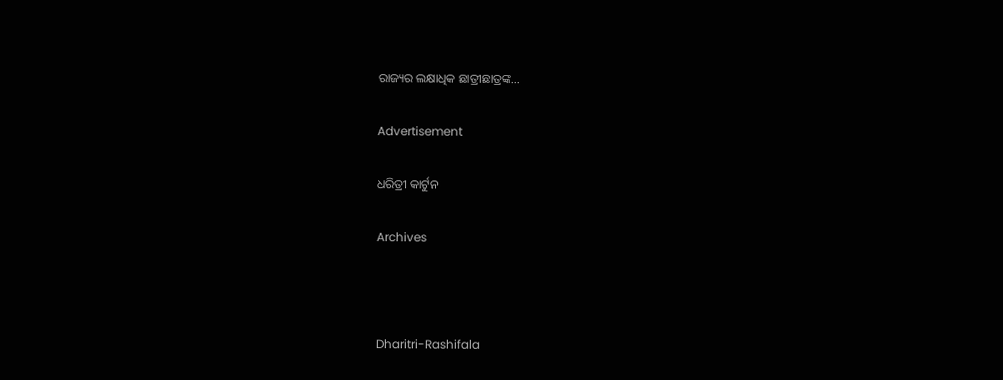ରାଜ୍ୟର ଲକ୍ଷାଧିକ ଛାତ୍ରୀଛାତ୍ରଙ୍କ…

Advertisement

ଧରିତ୍ରୀ କାର୍ଟୁନ

Archives



Dharitri-Rashifala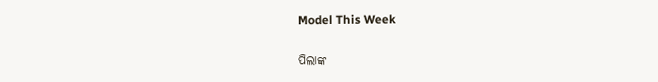Model This Week

ପିଲାଙ୍କ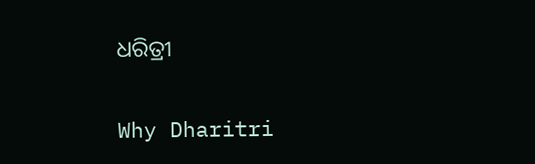ଧରିତ୍ରୀ

Why Dharitri